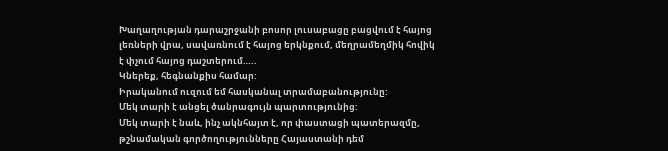Խաղաղության դարաշրջանի բոսոր լուսաբացը բացվում է հայոց լեռների վրա, սավառնում է հայոց երկնքում, մեղրամեղմիկ հովիկ է փչում հայոց դաշտերում…..
Կներեք, հեգնանքիս համար:
Իրականում ուզում եմ հասկանալ տրամաբանությունը:
Մեկ տարի է անցել ծանրագույն պարտությունից:
Մեկ տարի է նաև, ինչ ակնհայտ է, որ փաստացի պատերազմը, թշնամական գործողությունները Հայաստանի դեմ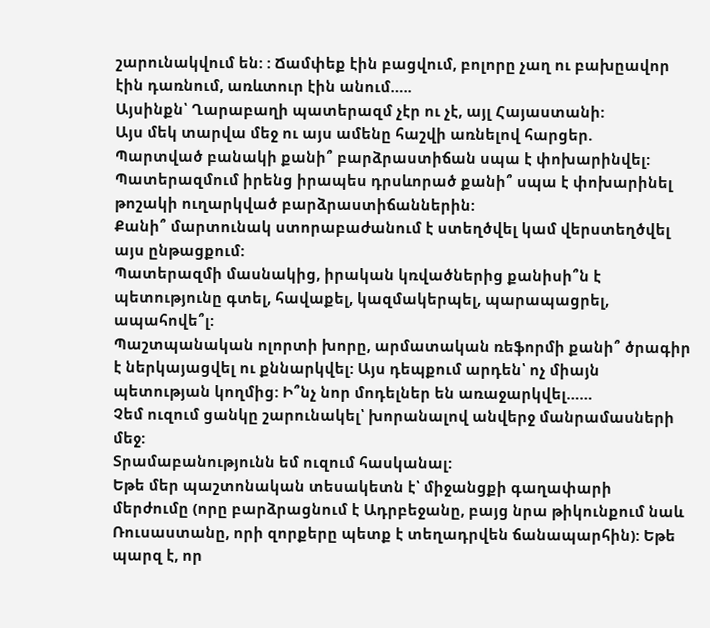շարունակվում են: : Ճամփեք էին բացվում, բոլորը չաղ ու բախըավոր էին դառնում, առևտուր էին անում…..
Այսինքն՝ Ղարաբաղի պատերազմ չէր ու չէ, այլ Հայաստանի:
Այս մեկ տարվա մեջ ու այս ամենը հաշվի առնելով հարցեր.
Պարտված բանակի քանի՞ բարձրաստիճան սպա է փոխարինվել:
Պատերազմում իրենց իրապես դրսևորած քանի՞ սպա է փոխարինել թոշակի ուղարկված բարձրաստիճաններին:
Քանի՞ մարտունակ ստորաբաժանում է ստեղծվել կամ վերստեղծվել այս ընթացքում:
Պատերազմի մասնակից, իրական կռվածներից քանիսի՞ն է պետությունը գտել, հավաքել, կազմակերպել, պարապացրել, ապահովե՞լ:
Պաշտպանական ոլորտի խորը, արմատական ռեֆորմի քանի՞ ծրագիր է ներկայացվել ու քննարկվել: Այս դեպքում արդեն՝ ոչ միայն պետության կողմից: Ի՞նչ նոր մոդելներ են առաջարկվել……
Չեմ ուզում ցանկը շարունակել՝ խորանալով անվերջ մանրամասների մեջ:
Տրամաբանությունն եմ ուզում հասկանալ:
Եթե մեր պաշտոնական տեսակետն է՝ միջանցքի գաղափարի մերժումը (որը բարձրացնում է Ադրբեջանը, բայց նրա թիկունքում նաև Ռուսաստանը, որի զորքերը պետք է տեղադրվեն ճանապարհին): Եթե պարզ է, որ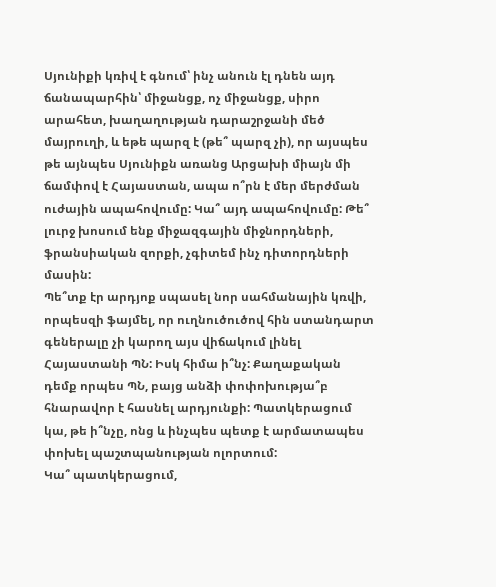Սյունիքի կռիվ է գնում՝ ինչ անուն էլ դնեն այդ ճանապարհին՝ միջանցք, ոչ միջանցք, սիրո արահետ, խաղաղության դարաշրջանի մեծ մայրուղի, և եթե պարզ է (թե՞ պարզ չի), որ այսպես թե այնպես Սյունիքն առանց Արցախի միայն մի ճամփով է Հայաստան, ապա ո՞րն է մեր մերժման ուժային ապահովումը: Կա՞ այդ ապահովումը: Թե՞ լուրջ խոսում ենք միջազգային միջնորդների, ֆրանսիական զորքի, չգիտեմ ինչ դիտորդների մասին:
Պե՞տք էր արդյոք սպասել նոր սահմանային կռվի, որպեսզի ֆայմել, որ ուղնուծուծով հին ստանդարտ գեներալը չի կարող այս վիճակում լինել Հայաստանի ՊՆ: Իսկ հիմա ի՞նչ: Քաղաքական դեմք որպես ՊՆ, բայց անձի փոփոխությա՞բ հնարավոր է հասնել արդյունքի: Պատկերացում կա, թե ի՞նչը, ոնց և ինչպես պետք է արմատապես փոխել պաշտպանության ոլորտում:
Կա՞ պատկերացում,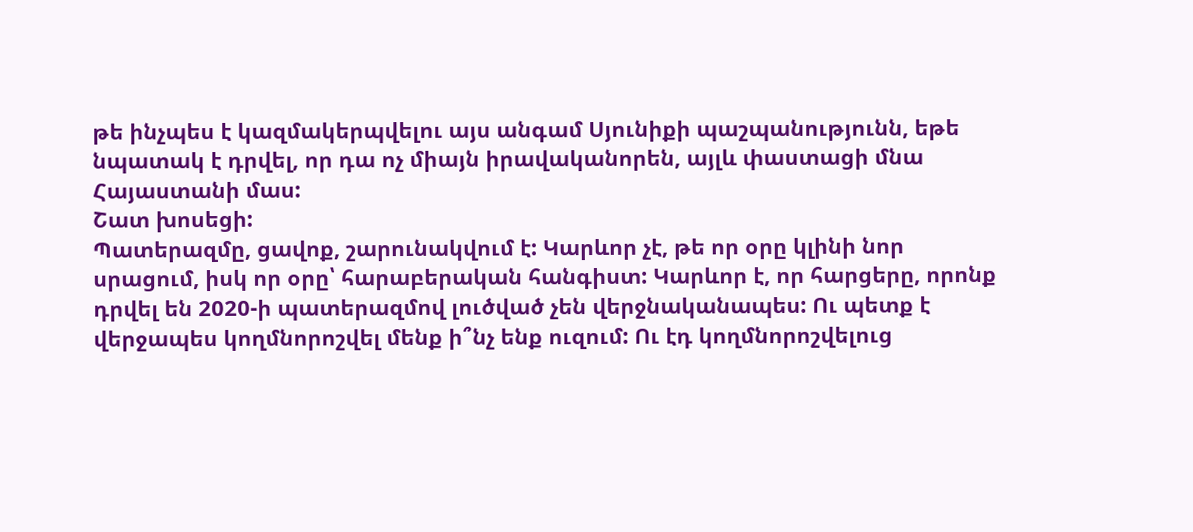թե ինչպես է կազմակերպվելու այս անգամ Սյունիքի պաշպանությունն, եթե նպատակ է դրվել, որ դա ոչ միայն իրավականորեն, այլև փաստացի մնա Հայաստանի մաս:
Շատ խոսեցի:
Պատերազմը, ցավոք, շարունակվում է: Կարևոր չէ, թե որ օրը կլինի նոր սրացում, իսկ որ օրը՝ հարաբերական հանգիստ: Կարևոր է, որ հարցերը, որոնք դրվել են 2020-ի պատերազմով լուծված չեն վերջնականապես: Ու պետք է վերջապես կողմնորոշվել մենք ի՞նչ ենք ուզում: Ու էդ կողմնորոշվելուց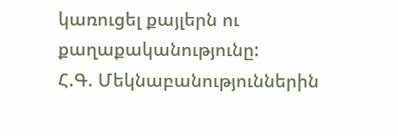կառուցել քայլերն ու քաղաքականությունը:
Հ.Գ. Մեկնաբանություններին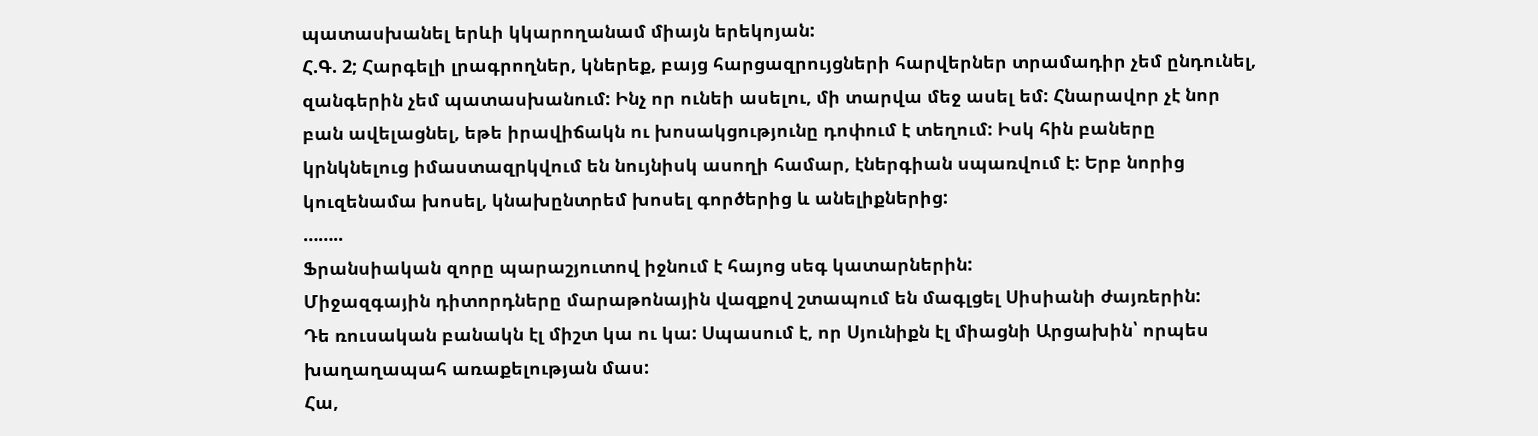պատասխանել երևի կկարողանամ միայն երեկոյան:
Հ.Գ. 2; Հարգելի լրագրողներ, կներեք, բայց հարցազրույցների հարվերներ տրամադիր չեմ ընդունել, զանգերին չեմ պատասխանում: Ինչ որ ունեի ասելու, մի տարվա մեջ ասել եմ: Հնարավոր չէ նոր բան ավելացնել, եթե իրավիճակն ու խոսակցությունը դոփում է տեղում: Իսկ հին բաները կրնկնելուց իմաստազրկվում են նույնիսկ ասողի համար, էներգիան սպառվում է: Երբ նորից կուզենամա խոսել, կնախընտրեմ խոսել գործերից և անելիքներից:
……..
Ֆրանսիական զորը պարաշյուտով իջնում է հայոց սեգ կատարներին:
Միջազգային դիտորդները մարաթոնային վազքով շտապում են մագլցել Սիսիանի ժայռերին:
Դե ռուսական բանակն էլ միշտ կա ու կա: Սպասում է, որ Սյունիքն էլ միացնի Արցախին՝ որպես խաղաղապահ առաքելության մաս:
Հա,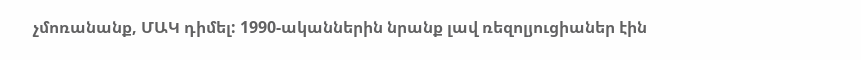չմոռանանք, ՄԱԿ դիմել: 1990-ականներին նրանք լավ ռեզոլյուցիաներ էին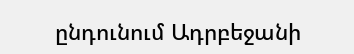ընդունում Ադրբեջանի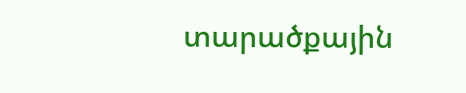տարածքային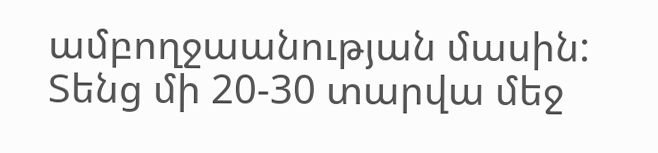ամբողջաանության մասին: Տենց մի 20-30 տարվա մեջ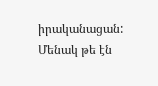իրականացան:
Մենակ թե էն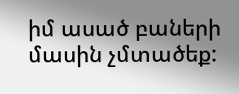իմ ասած բաների մասին չմտածեք: